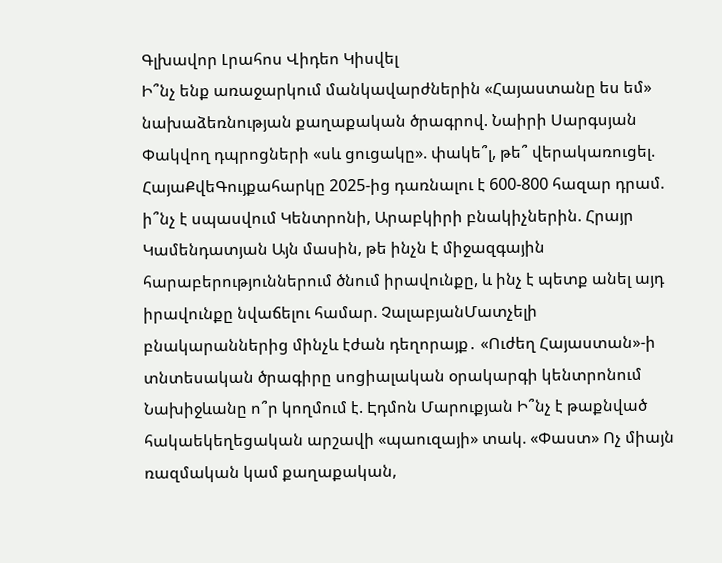Գլխավոր Լրահոս Վիդեո Կիսվել
Ի՞նչ ենք առաջարկում մանկավարժներին «Հայաստանը ես եմ» նախաձեռնության քաղաքական ծրագրով. Նաիրի Սարգսյան Փակվող դպրոցների «սև ցուցակը». փակե՞լ, թե՞ վերակառուցել. ՀայաՔվեԳույքահարկը 2025-ից դառնալու է 600-800 հազար դրամ. ի՞նչ է սպասվում Կենտրոնի, Արաբկիրի բնակիչներին. Հրայր Կամենդատյան Այն մասին, թե ինչն է միջազգային հարաբերություններում ծնում իրավունքը, և ինչ է պետք անել այդ իրավունքը նվաճելու համար. ՉալաբյանՄատչելի բնակարաններից մինչև էժան դեղորայք․ «Ուժեղ Հայաստան»-ի տնտեսական ծրագիրը սոցիալական օրակարգի կենտրոնում Նախիջևանը ո՞ր կողմում է. Էդմոն Մարուքյան Ի՞նչ է թաքնված հակաեկեղեցական արշավի «պաուզայի» տակ. «Փաստ» Ոչ միայն ռազմական կամ քաղաքական,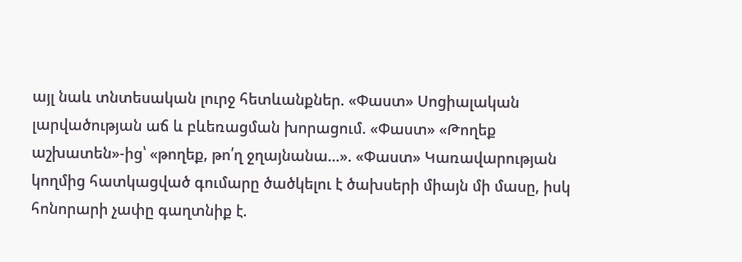այլ նաև տնտեսական լուրջ հետևանքներ. «Փաստ» Սոցիալական լարվածության աճ և բևեռացման խորացում. «Փաստ» «Թողեք աշխատեն»-ից՝ «թողեք, թո՛ղ ջղայնանա...». «Փաստ» Կառավարության կողմից հատկացված գումարը ծածկելու է ծախսերի միայն մի մասը, իսկ հոնորարի չափը գաղտնիք է.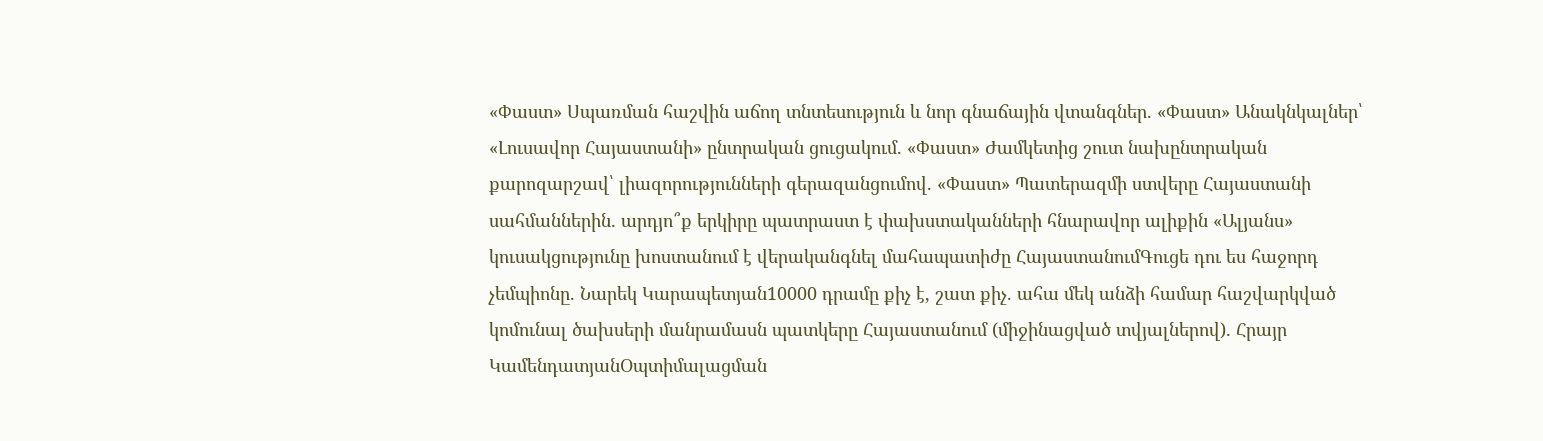«Փաստ» Սպառման հաշվին աճող տնտեսություն և նոր գնաճային վտանգներ. «Փաստ» Անակնկալներ՝ «Լուսավոր Հայաստանի» ընտրական ցուցակում. «Փաստ» Ժամկետից շուտ նախընտրական քարոզարշավ՝ լիազորությունների գերազանցումով. «Փաստ» Պատերազմի ստվերը Հայաստանի սահմաններին․ արդյո՞ք երկիրը պատրաստ է փախստականների հնարավոր ալիքին «Ալյանս» կուսակցությունը խոստանում է վերականգնել մահապատիժը ՀայաստանումԳուցե դու ես հաջորդ չեմպիոնը. Նարեկ Կարապետյան10000 դրամը քիչ է, շատ քիչ. ահա մեկ անձի համար հաշվարկված կոմունալ ծախսերի մանրամասն պատկերը Հայաստանում (միջինացված տվյալներով)․ Հրայր ԿամենդատյանՕպտիմալացման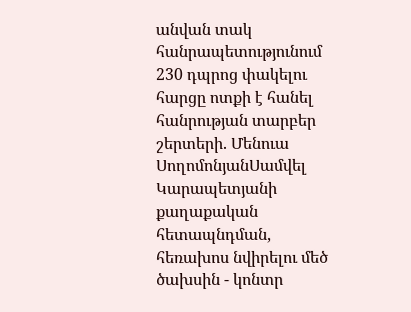անվան տակ հանրապետությունում 230 դպրոց փակելու հարցը ոտքի է հանել հանրության տարբեր շերտերի. Մենուա ՍողոմոնյանՍամվել Կարապետյանի քաղաքական հետապնդման, հեռախոս նվիրելու մեծ ծախսին - կոնտր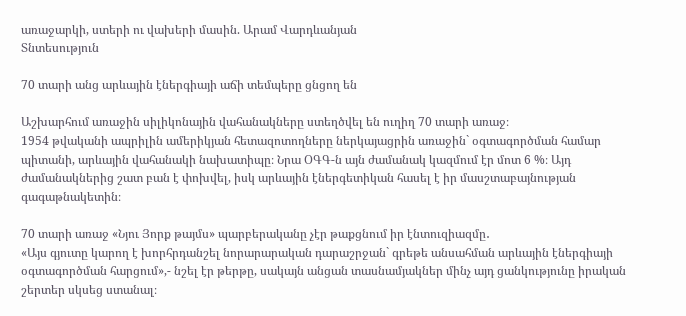առաջարկի, ստերի ու վախերի մասին. Արամ Վարդևանյան
Տնտեսություն

70 տարի անց արևային էներգիայի աճի տեմպերը ցնցող են

Աշխարհում առաջին սիլիկոնային վահանակները ստեղծվել են ուղիղ 70 տարի առաջ։
1954 թվականի ապրիլին ամերիկյան հետազոտողները ներկայացրին առաջին` օգտագործման համար պիտանի, արևային վահանակի նախատիպը։ Նրա ՕԳԳ-ն այն ժամանակ կազմում էր մոտ 6 %։ Այդ ժամանակներից շատ բան է փոխվել, իսկ արևային էներգետիկան հասել է իր մասշտաբայնության գագաթնակետին։

70 տարի առաջ «Նյու Յորք թայմս» պարբերականը չէր թաքցնում իր էնտուզիազմը․
«Այս գյուտը կարող է խորհրդանշել նորարարական դարաշրջան` գրեթե անսահման արևային էներգիայի օգտագործման հարցում»,- նշել էր թերթը, սակայն անցան տասնամյակներ մինչ այդ ցանկությունը իրական շերտեր սկսեց ստանալ։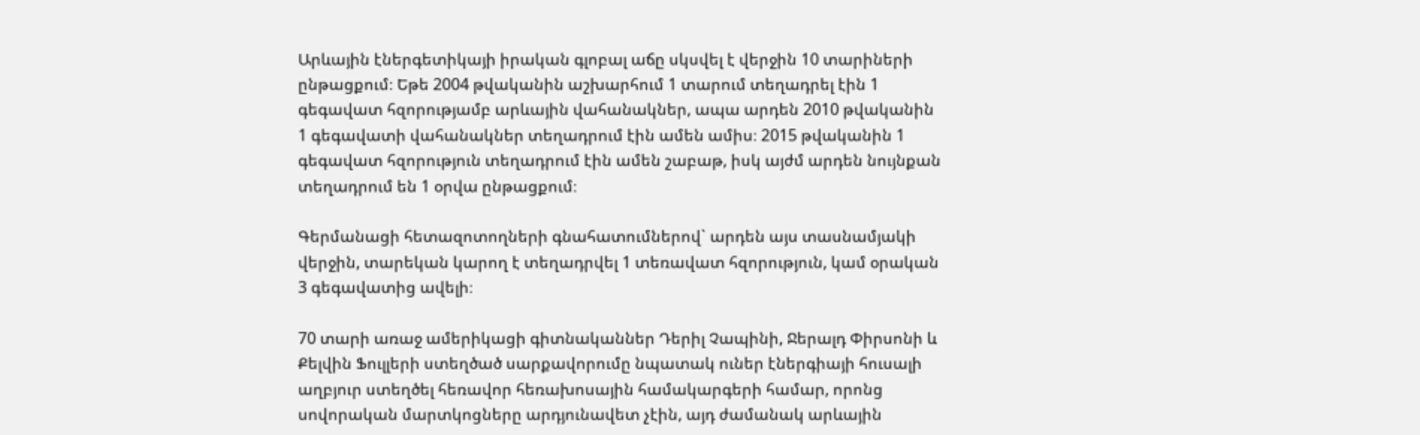Արևային էներգետիկայի իրական գլոբալ աճը սկսվել է վերջին 10 տարիների ընթացքում։ Եթե 2004 թվականին աշխարհում 1 տարում տեղադրել էին 1 գեգավատ հզորությամբ արևային վահանակներ, ապա արդեն 2010 թվականին 1 գեգավատի վահանակներ տեղադրում էին ամեն ամիս։ 2015 թվականին 1 գեգավատ հզորություն տեղադրում էին ամեն շաբաթ, իսկ այժմ արդեն նույնքան տեղադրում են 1 օրվա ընթացքում։

Գերմանացի հետազոտողների գնահատումներով` արդեն այս տասնամյակի վերջին, տարեկան կարող է տեղադրվել 1 տեռավատ հզորություն, կամ օրական 3 գեգավատից ավելի։

70 տարի առաջ ամերիկացի գիտնականներ Դերիլ Չապինի, Ջերալդ Փիրսոնի և Քելվին Ֆուլլերի ստեղծած սարքավորումը նպատակ ուներ էներգիայի հուսալի աղբյուր ստեղծել հեռավոր հեռախոսային համակարգերի համար, որոնց սովորական մարտկոցները արդյունավետ չէին, այդ ժամանակ արևային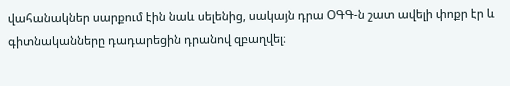վահանակներ սարքում էին նաև սելենից, սակայն դրա ՕԳԳ-ն շատ ավելի փոքր էր և գիտնականները դադարեցին դրանով զբաղվել։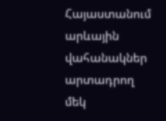Հայաստանում արևային վահանակներ արտադրող մեկ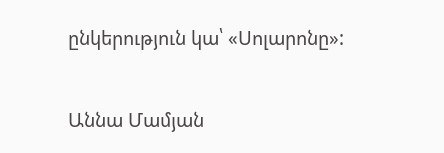ընկերություն կա՝ «Սոլարոնը»:

Աննա Մամյան